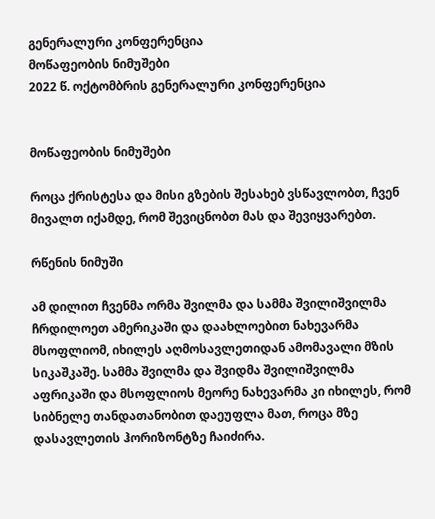გენერალური კონფერენცია
მოწაფეობის ნიმუშები
2022 წ. ოქტომბრის გენერალური კონფერენცია


მოწაფეობის ნიმუშები

როცა ქრისტესა და მისი გზების შესახებ ვსწავლობთ, ჩვენ მივალთ იქამდე, რომ შევიცნობთ მას და შევიყვარებთ.

რწენის ნიმუში

ამ დილით ჩვენმა ორმა შვილმა და სამმა შვილიშვილმა ჩრდილოეთ ამერიკაში და დაახლოებით ნახევარმა მსოფლიომ, იხილეს აღმოსავლეთიდან ამომავალი მზის სიკაშკაშე. სამმა შვილმა და შვიდმა შვილიშვილმა აფრიკაში და მსოფლიოს მეორე ნახევარმა კი იხილეს, რომ სიბნელე თანდათანობით დაეუფლა მათ, როცა მზე დასავლეთის ჰორიზონტზე ჩაიძირა.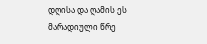დღისა და ღამის ეს მარადიული წრე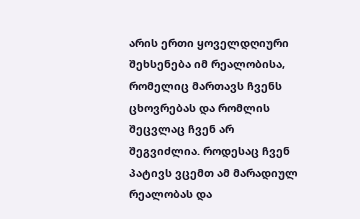არის ერთი ყოველდღიური შეხსენება იმ რეალობისა, რომელიც მართავს ჩვენს ცხოვრებას და რომლის შეცვლაც ჩვენ არ შეგვიძლია. როდესაც ჩვენ პატივს ვცემთ ამ მარადიულ რეალობას და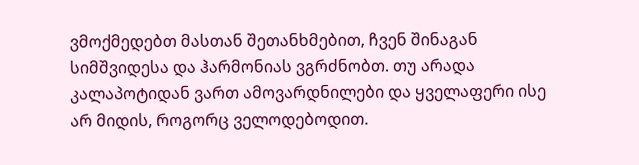ვმოქმედებთ მასთან შეთანხმებით, ჩვენ შინაგან სიმშვიდესა და ჰარმონიას ვგრძნობთ. თუ არადა კალაპოტიდან ვართ ამოვარდნილები და ყველაფერი ისე არ მიდის, როგორც ველოდებოდით.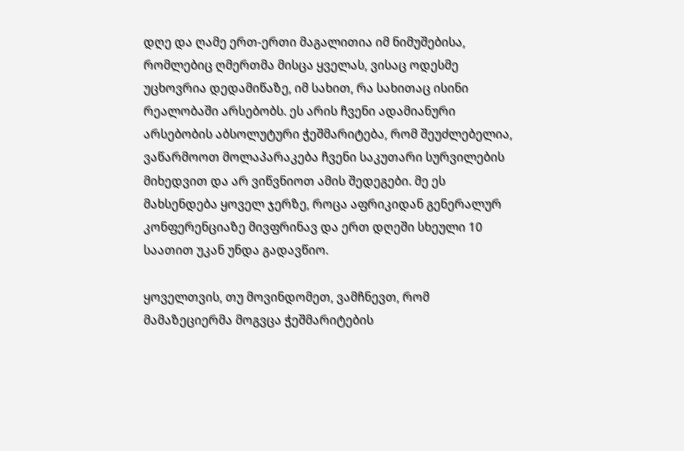დღე და ღამე ერთ-ერთი მაგალითია იმ ნიმუშებისა, რომლებიც ღმერთმა მისცა ყველას, ვისაც ოდესმე უცხოვრია დედამიწაზე, იმ სახით, რა სახითაც ისინი რეალობაში არსებობს. ეს არის ჩვენი ადამიანური არსებობის აბსოლუტური ჭეშმარიტება, რომ შეუძლებელია, ვაწარმოოთ მოლაპარაკება ჩვენი საკუთარი სურვილების მიხედვით და არ ვიწვნიოთ ამის შედეგები. მე ეს მახსენდება ყოველ ჯერზე, როცა აფრიკიდან გენერალურ კონფერენციაზე მივფრინავ და ერთ დღეში სხეული 10 საათით უკან უნდა გადავწიო.

ყოველთვის, თუ მოვინდომეთ, ვამჩნევთ, რომ მამაზეციერმა მოგვცა ჭეშმარიტების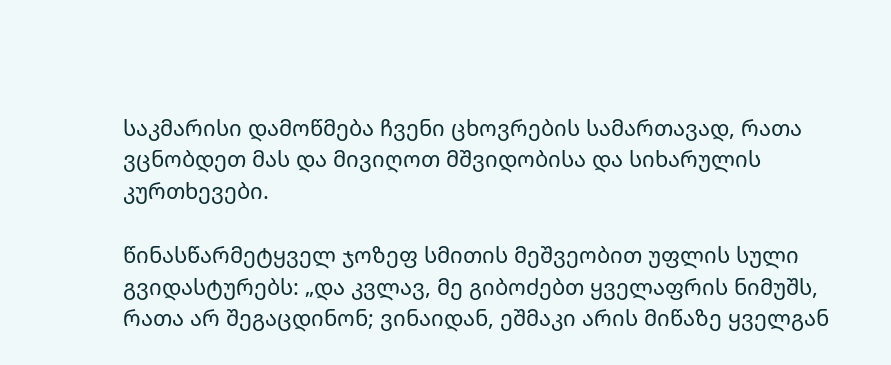საკმარისი დამოწმება ჩვენი ცხოვრების სამართავად, რათა ვცნობდეთ მას და მივიღოთ მშვიდობისა და სიხარულის კურთხევები.

წინასწარმეტყველ ჯოზეფ სმითის მეშვეობით უფლის სული გვიდასტურებს: „და კვლავ, მე გიბოძებთ ყველაფრის ნიმუშს, რათა არ შეგაცდინონ; ვინაიდან, ეშმაკი არის მიწაზე ყველგან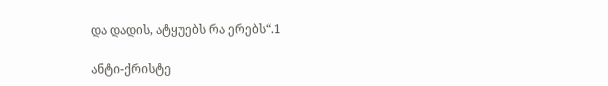და დადის, ატყუებს რა ერებს“.1

ანტი-ქრისტე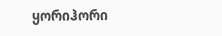ყორიჰორი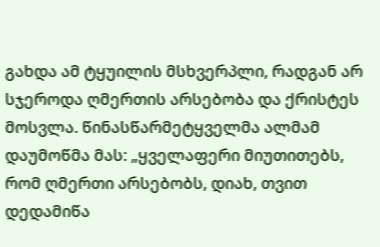გახდა ამ ტყუილის მსხვერპლი, რადგან არ სჯეროდა ღმერთის არსებობა და ქრისტეს მოსვლა. წინასწარმეტყველმა ალმამ დაუმოწმა მას: „ყველაფერი მიუთითებს, რომ ღმერთი არსებობს, დიახ, თვით დედამიწა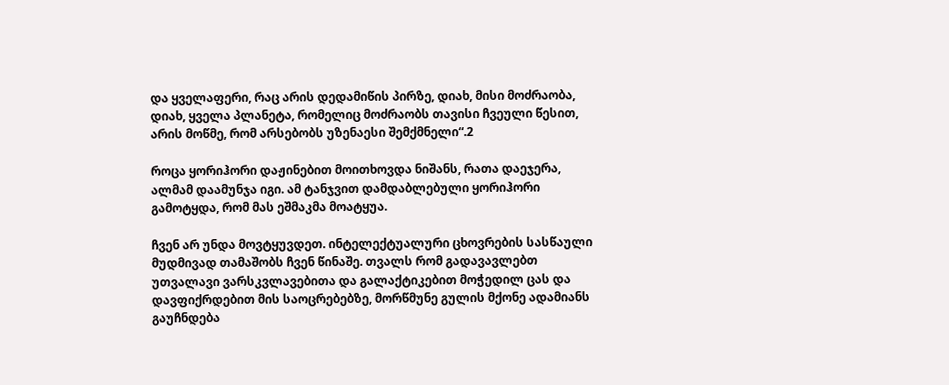და ყველაფერი, რაც არის დედამიწის პირზე, დიახ, მისი მოძრაობა, დიახ, ყველა პლანეტა, რომელიც მოძრაობს თავისი ჩვეული წესით, არის მოწმე, რომ არსებობს უზენაესი შემქმნელი“.2

როცა ყორიჰორი დაჟინებით მოითხოვდა ნიშანს, რათა დაეჯერა, ალმამ დაამუნჯა იგი. ამ ტანჯვით დამდაბლებული ყორიჰორი გამოტყდა, რომ მას ეშმაკმა მოატყუა.

ჩვენ არ უნდა მოვტყუვდეთ. ინტელექტუალური ცხოვრების სასწაული მუდმივად თამაშობს ჩვენ წინაშე. თვალს რომ გადავავლებთ უთვალავი ვარსკვლავებითა და გალაქტიკებით მოჭედილ ცას და დავფიქრდებით მის საოცრებებზე, მორწმუნე გულის მქონე ადამიანს გაუჩნდება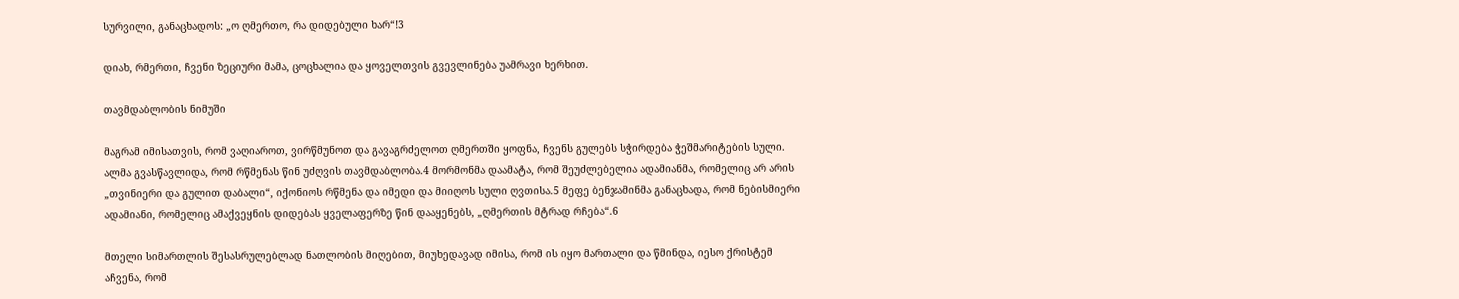სურვილი, განაცხადოს: „ო ღმერთო, რა დიდებული ხარ“!3

დიახ, რმერთი, ჩვენი ზეციური მამა, ცოცხალია და ყოველთვის გვევლინება უამრავი ხერხით.

თავმდაბლობის ნიმუში

მაგრამ იმისათვის, რომ ვაღიაროთ, ვირწმუნოთ და გავაგრძელოთ ღმერთში ყოფნა, ჩვენს გულებს სჭირდება ჭეშმარიტების სული. ალმა გვასწავლიდა, რომ რწმენას წინ უძღვის თავმდაბლობა.4 მორმონმა დაამატა, რომ შეუძლებელია ადამიანმა, რომელიც არ არის „თვინიერი და გულით დაბალი“, იქონიოს რწმენა და იმედი და მიიღოს სული ღვთისა.5 მეფე ბენჯამინმა განაცხადა, რომ ნებისმიერი ადამიანი, რომელიც ამაქვეყნის დიდებას ყველაფერზე წინ დააყენებს, „ღმერთის მტრად რჩება“.6

მთელი სიმართლის შესასრულებლად ნათლობის მიღებით, მიუხედავად იმისა, რომ ის იყო მართალი და წმინდა, იესო ქრისტემ აჩვენა, რომ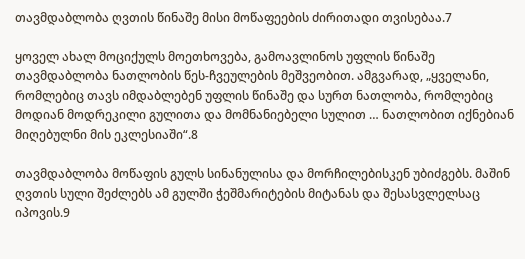თავმდაბლობა ღვთის წინაშე მისი მოწაფეების ძირითადი თვისებაა.7

ყოველ ახალ მოციქულს მოეთხოვება, გამოავლინოს უფლის წინაშე თავმდაბლობა ნათლობის წეს-ჩვეულების მეშვეობით. ამგვარად, „ყველანი, რომლებიც თავს იმდაბლებენ უფლის წინაშე და სურთ ნათლობა, რომლებიც მოდიან მოდრეკილი გულითა და მომნანიებელი სულით … ნათლობით იქნებიან მიღებულნი მის ეკლესიაში“.8

თავმდაბლობა მოწაფის გულს სინანულისა და მორჩილებისკენ უბიძგებს. მაშინ ღვთის სული შეძლებს ამ გულში ჭეშმარიტების მიტანას და შესასვლელსაც იპოვის.9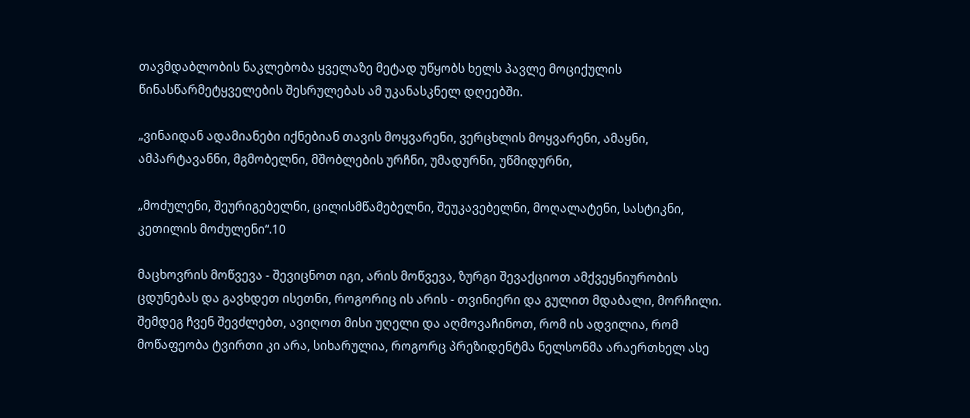თავმდაბლობის ნაკლებობა ყველაზე მეტად უწყობს ხელს პავლე მოციქულის წინასწარმეტყველების შესრულებას ამ უკანასკნელ დღეებში.

„ვინაიდან ადამიანები იქნებიან თავის მოყვარენი, ვერცხლის მოყვარენი, ამაყნი, ამპარტავანნი, მგმობელნი, მშობლების ურჩნი, უმადურნი, უწმიდურნი,

„მოძულენი, შეურიგებელნი, ცილისმწამებელნი, შეუკავებელნი, მოღალატენი, სასტიკნი, კეთილის მოძულენი“.10

მაცხოვრის მოწვევა - შევიცნოთ იგი, არის მოწვევა, ზურგი შევაქციოთ ამქვეყნიურობის ცდუნებას და გავხდეთ ისეთნი, როგორიც ის არის - თვინიერი და გულით მდაბალი, მორჩილი. შემდეგ ჩვენ შევძლებთ, ავიღოთ მისი უღელი და აღმოვაჩინოთ, რომ ის ადვილია, რომ მოწაფეობა ტვირთი კი არა, სიხარულია, როგორც პრეზიდენტმა ნელსონმა არაერთხელ ასე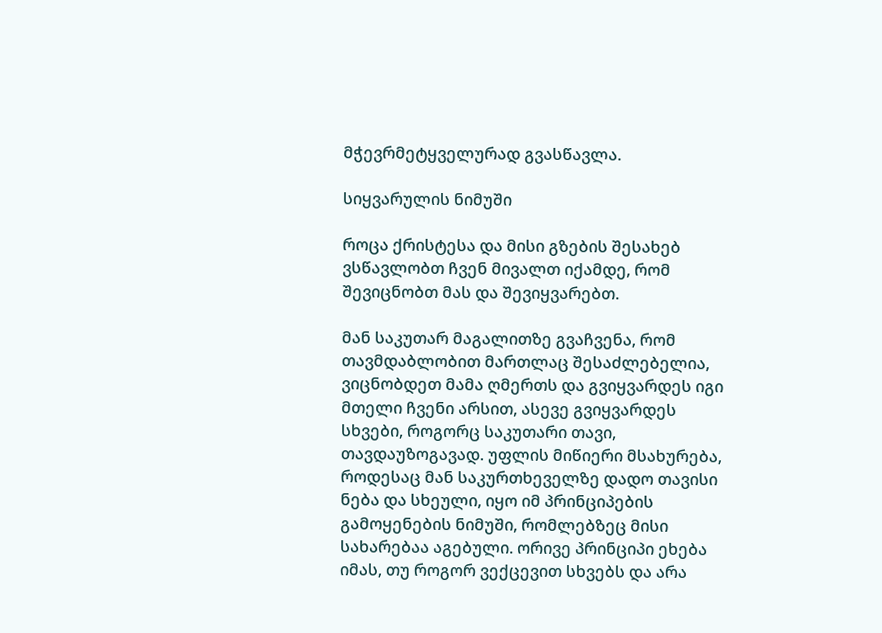მჭევრმეტყველურად გვასწავლა.

სიყვარულის ნიმუში

როცა ქრისტესა და მისი გზების შესახებ ვსწავლობთ ჩვენ მივალთ იქამდე, რომ შევიცნობთ მას და შევიყვარებთ.

მან საკუთარ მაგალითზე გვაჩვენა, რომ თავმდაბლობით მართლაც შესაძლებელია, ვიცნობდეთ მამა ღმერთს და გვიყვარდეს იგი მთელი ჩვენი არსით, ასევე გვიყვარდეს სხვები, როგორც საკუთარი თავი, თავდაუზოგავად. უფლის მიწიერი მსახურება, როდესაც მან საკურთხეველზე დადო თავისი ნება და სხეული, იყო იმ პრინციპების გამოყენების ნიმუში, რომლებზეც მისი სახარებაა აგებული. ორივე პრინციპი ეხება იმას, თუ როგორ ვექცევით სხვებს და არა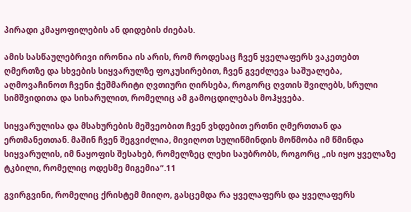პირადი კმაყოფილების ან დიდების ძიებას.

ამის სასწაულებრივი ირონია ის არის, რომ როდესაც ჩვენ ყველაფერს ვაკეთებთ ღმერთზე და სხვების სიყვარულზე ფოკუსირებით, ჩვენ გვეძლევა საშუალება, აღმოვაჩინოთ ჩვენი ჭეშმარიტი ღვთიური ღირსება, როგორც ღვთის შვილებს, სრული სიმშვიდითა და სიხარულით, რომელიც ამ გამოცდილებას მოჰყვება.

სიყვარულისა და მსახურების მეშვეობით ჩვენ ვხდებით ერთნი ღმერთთან და ერთმანეთთან. მაშინ ჩვენ შეგვიძლია, მივიღოთ სულიწმინდის მოწმობა იმ წმინდა სიყვარულის, იმ ნაყოფის შესახებ, რომელზეც ლეხი საუბრობს, როგორც „ის იყო ყველაზე ტკბილი, რომელიც ოდესმე მიგემია“.11

გვირგვინი, რომელიც ქრისტემ მიიღო, გასცემდა რა ყველაფერს და ყველაფერს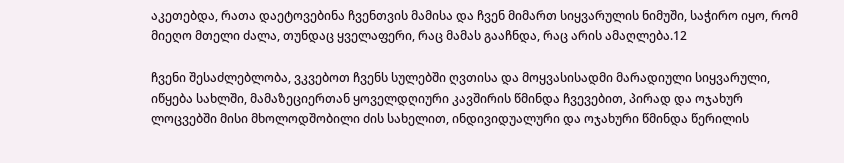აკეთებდა, რათა დაეტოვებინა ჩვენთვის მამისა და ჩვენ მიმართ სიყვარულის ნიმუში, საჭირო იყო, რომ მიეღო მთელი ძალა, თუნდაც ყველაფერი, რაც მამას გააჩნდა, რაც არის ამაღლება.12

ჩვენი შესაძლებლობა, ვკვებოთ ჩვენს სულებში ღვთისა და მოყვასისადმი მარადიული სიყვარული, იწყება სახლში, მამაზეციერთან ყოველდღიური კავშირის წმინდა ჩვევებით, პირად და ოჯახურ ლოცვებში მისი მხოლოდშობილი ძის სახელით, ინდივიდუალური და ოჯახური წმინდა წერილის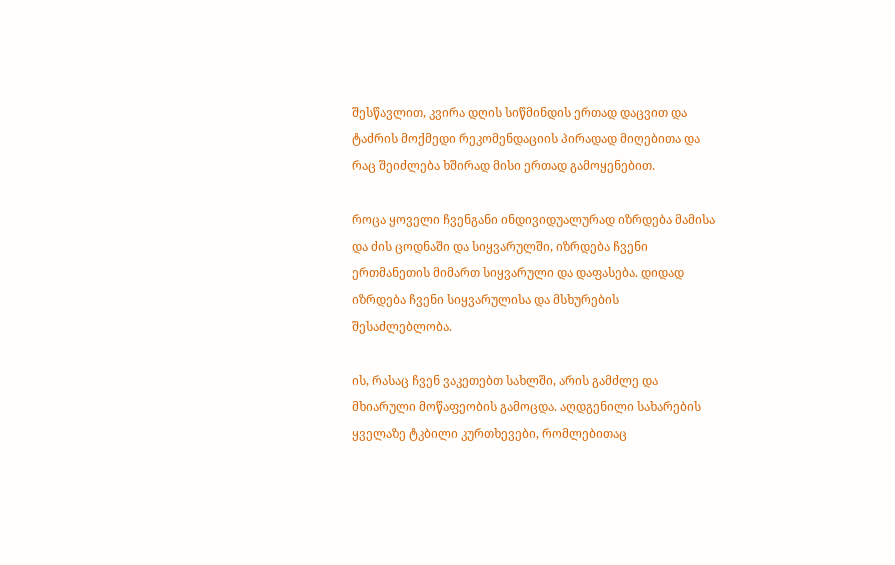შესწავლით, კვირა დღის სიწმინდის ერთად დაცვით და ტაძრის მოქმედი რეკომენდაციის პირადად მიღებითა და რაც შეიძლება ხშირად მისი ერთად გამოყენებით.

როცა ყოველი ჩვენგანი ინდივიდუალურად იზრდება მამისა და ძის ცოდნაში და სიყვარულში, იზრდება ჩვენი ერთმანეთის მიმართ სიყვარული და დაფასება. დიდად იზრდება ჩვენი სიყვარულისა და მსხურების შესაძლებლობა.

ის, რასაც ჩვენ ვაკეთებთ სახლში, არის გამძლე და მხიარული მოწაფეობის გამოცდა. აღდგენილი სახარების ყველაზე ტკბილი კურთხევები, რომლებითაც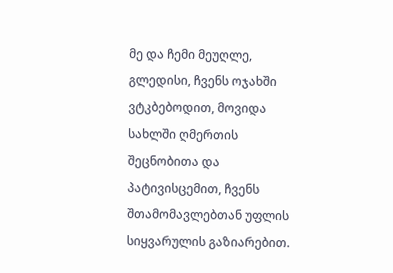მე და ჩემი მეუღლე, გლედისი, ჩვენს ოჯახში ვტკბებოდით, მოვიდა სახლში ღმერთის შეცნობითა და პატივისცემით, ჩვენს შთამომავლებთან უფლის სიყვარულის გაზიარებით.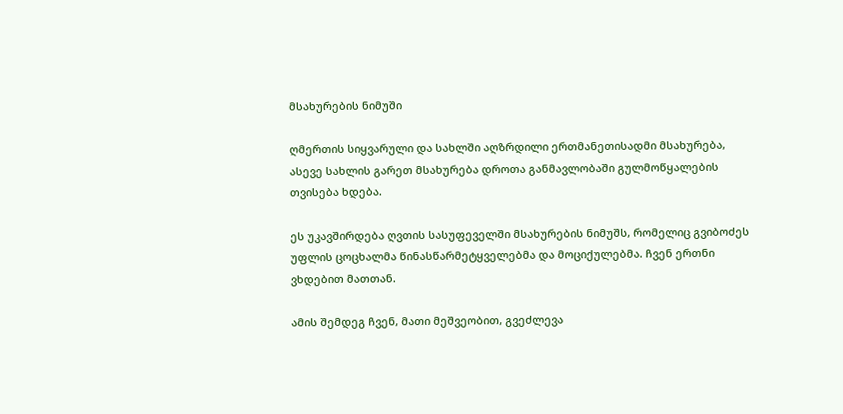მსახურების ნიმუში

ღმერთის სიყვარული და სახლში აღზრდილი ერთმანეთისადმი მსახურება, ასევე სახლის გარეთ მსახურება დროთა განმავლობაში გულმოწყალების თვისება ხდება.

ეს უკავშირდება ღვთის სასუფეველში მსახურების ნიმუშს, რომელიც გვიბოძეს უფლის ცოცხალმა წინასწარმეტყველებმა და მოციქულებმა. ჩვენ ერთნი ვხდებით მათთან.

ამის შემდეგ ჩვენ, მათი მეშვეობით, გვეძლევა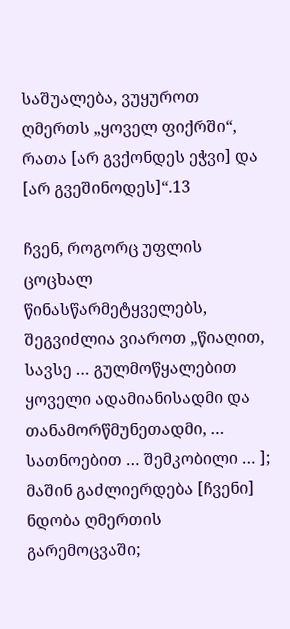საშუალება, ვუყუროთ ღმერთს „ყოველ ფიქრში“, რათა [არ გვქონდეს ეჭვი] და [არ გვეშინოდეს]“.13

ჩვენ, როგორც უფლის ცოცხალ წინასწარმეტყველებს, შეგვიძლია ვიაროთ „წიაღით, სავსე … გულმოწყალებით ყოველი ადამიანისადმი და თანამორწმუნეთადმი, … სათნოებით … შემკობილი … ]; მაშინ გაძლიერდება [ჩვენი] ნდობა ღმერთის გარემოცვაში;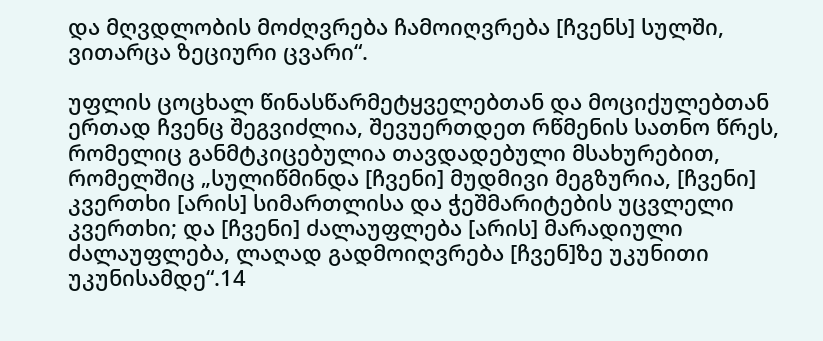და მღვდლობის მოძღვრება ჩამოიღვრება [ჩვენს] სულში, ვითარცა ზეციური ცვარი“.

უფლის ცოცხალ წინასწარმეტყველებთან და მოციქულებთან ერთად ჩვენც შეგვიძლია, შევუერთდეთ რწმენის სათნო წრეს, რომელიც განმტკიცებულია თავდადებული მსახურებით, რომელშიც „სულიწმინდა [ჩვენი] მუდმივი მეგზურია, [ჩვენი] კვერთხი [არის] სიმართლისა და ჭეშმარიტების უცვლელი კვერთხი; და [ჩვენი] ძალაუფლება [არის] მარადიული ძალაუფლება, ლაღად გადმოიღვრება [ჩვენ]ზე უკუნითი უკუნისამდე“.14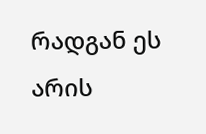რადგან ეს არის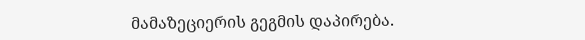მამაზეციერის გეგმის დაპირება.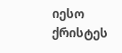იესო ქრისტეს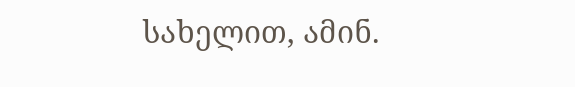სახელით, ამინ.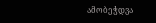ამობეჭდვა